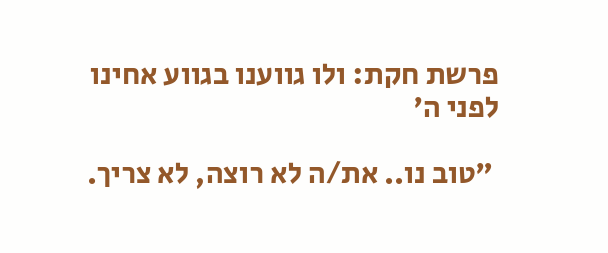פרשת חקת: ולו גווענו בגווע אחינו לפני ה'

 "טוב נו.. את/ה לא רוצה, לא צריך.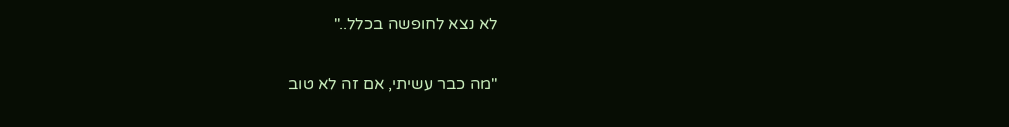לא נצא לחופשה בכלל.."

"מה כבר עשיתי, אם זה לא טוב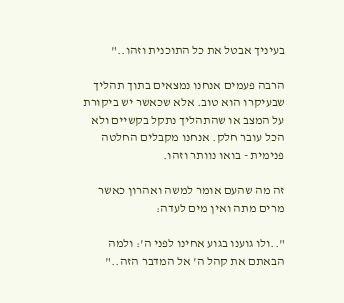בעיניך אבטל את כל התוכנית וזהו.."

הרבה פעמים אנחנו נמצאים בתוך תהליך שבעיקרו הוא טוב. אלא שכאשר יש ביקורת על המצב או שהתהליך נתקל בקשיים ולא הכל עובר חלק. אנחנו מקבלים החלטה פנימית - בואו נוותר וזהו.

זה מה שהעם אומר למשה ואהרון כאשר מרים מתה ואין מים לעדה:

"..ולו גוענו בגוע אחינו לפני ה': ולמה הבאתם את קהל ה' אל המדבר הזה.."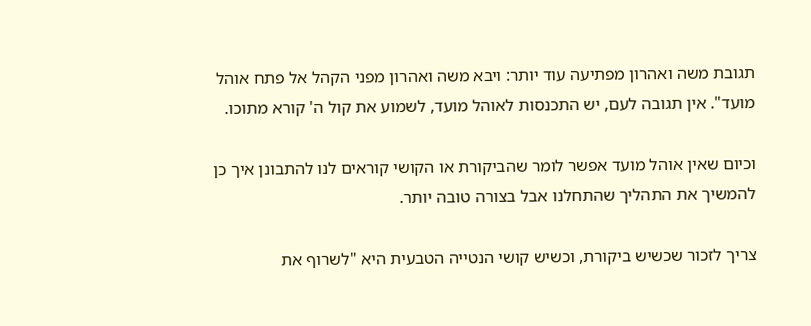תגובת משה ואהרון מפתיעה עוד יותר: ויבא משה ואהרון מפני הקהל אל פתח אוהל מועד". אין תגובה לעם, יש התכנסות לאוהל מועד, לשמוע את קול ה' קורא מתוכו.

וכיום שאין אוהל מועד אפשר לומר שהביקורת או הקושי קוראים לנו להתבונן איך כן להמשיך את התהליך שהתחלנו אבל בצורה טובה יותר.

צריך לזכור שכשיש ביקורת, וכשיש קושי הנטייה הטבעית היא "לשרוף את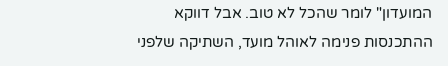המועדון" לומר שהכל לא טוב. אבל דווקא ההתכנסות פנימה לאוהל מועד, השתיקה שלפני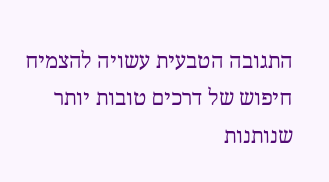התגובה הטבעית עשויה להצמיח חיפוש של דרכים טובות יותר שנותנות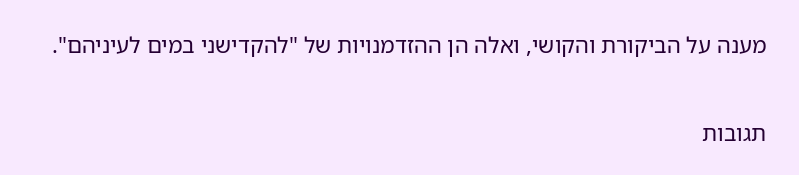מענה על הביקורת והקושי, ואלה הן ההזדמנויות של "להקדישני במים לעיניהם".

תגובות